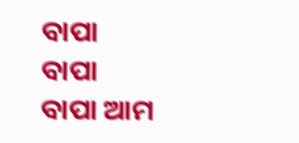ବାପା
ବାପା
ବାପା ଆମ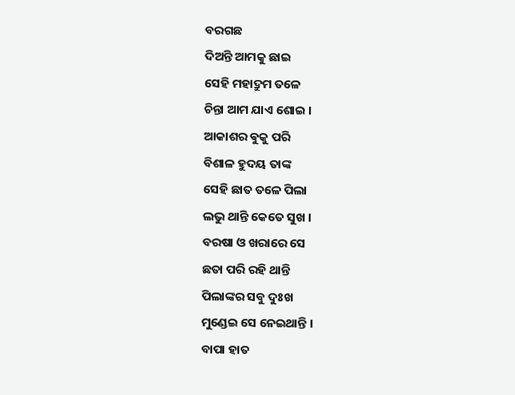ବରଗଛ
ଦିଅନ୍ତି ଆମକୁ ଛାଇ
ସେହି ମହାଦ୍ରୁମ ତଳେ
ଚିନ୍ତା ଆମ ଯାଏ ଶୋଇ ।
ଆକାଶର ଵୁକୁ ପରି
ବିଶାଳ ହୁଦୟ ତାଙ୍କ
ସେହି ଛାତ ତଳେ ପିଲା
ଲଭୁ ଥାନ୍ତି କେତେ ସୁଖ ।
ବରଷା ଓ ଖରାରେ ସେ
ଛତା ପରି ରହି ଥାନ୍ତି
ପିଲାଙ୍କର ସବୁ ଦୁଃଖ
ମୁଣ୍ଡେଇ ସେ ନେଇଥାନ୍ତି ।
ବାପା ହାତ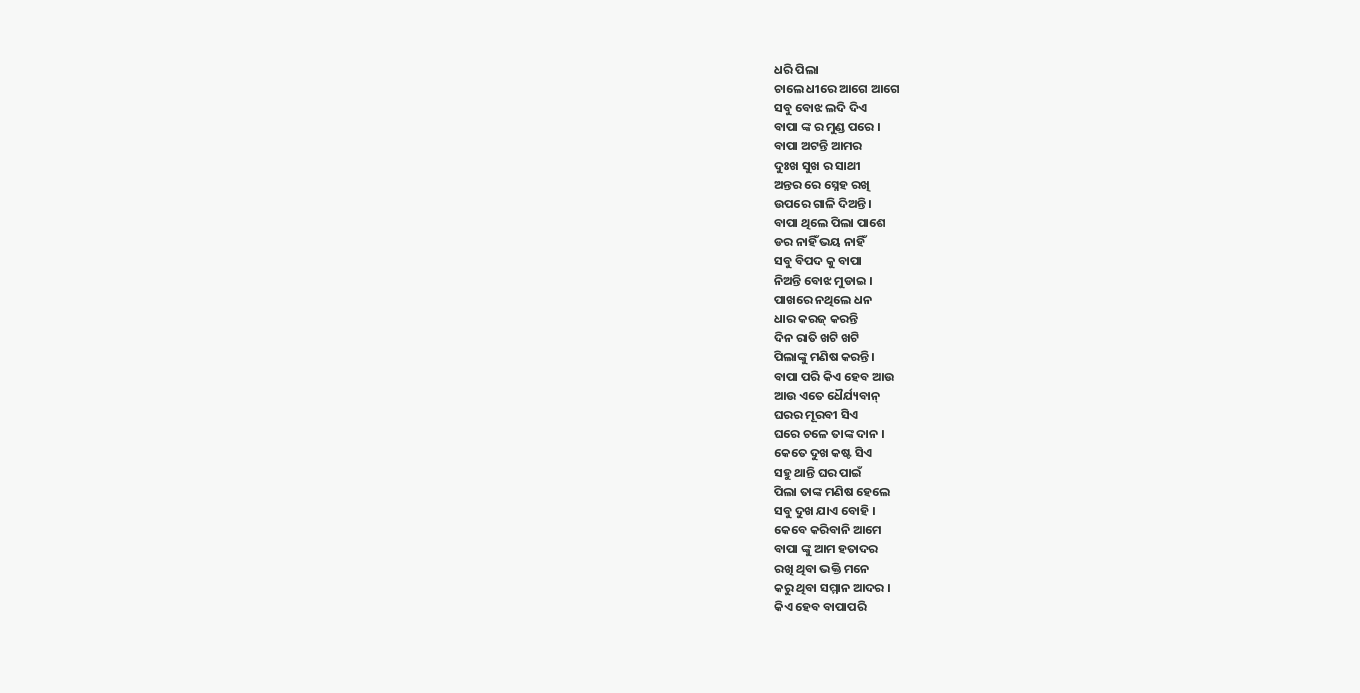ଧରି ପିଲା
ଚାଲେ ଧୀରେ ଆଗେ ଆଗେ
ସବୁ ବୋଝ ଲଦି ଦିଏ
ବାପା ଙ୍କ ର ମୁଣ୍ଡ ପରେ ।
ବାପା ଅଟନ୍ତି ଆମର
ଦୁଃଖ ସୁଖ ର ସାଥୀ
ଅନ୍ତର ରେ ସ୍ନେହ ରଖି
ଉପରେ ଗାଳି ଦିଅନ୍ତି ।
ବାପା ଥିଲେ ପିଲା ପାଶେ
ଡର ନାହିଁ ଭୟ ନାହିଁ
ସବୁ ବିପଦ କୁ ବାପା
ନିଅନ୍ତି ବୋଝ ମୁଡାଇ ।
ପାଖରେ ନଥିଲେ ଧନ
ଧାର କରଜ୍ କରନ୍ତି
ଦିନ ରାତି ଖଟି ଖଟି
ପିଲାଙ୍କୁ ମଣିଷ କରନ୍ତି ।
ବାପା ପରି କିଏ ହେବ ଆଉ
ଆଉ ଏତେ ଧୈର୍ଯ୍ୟବାନ୍
ଘରର ମୂରବୀ ସିଏ
ଘରେ ଚଳେ ତାଙ୍କ ଦାନ ।
କେତେ ଦୁଖ କଷ୍ଟ ସିଏ
ସହୁ ଥାନ୍ତି ଘର ପାଇଁ
ପିଲା ତାଙ୍କ ମଣିଷ ହେଲେ
ସବୁ ଦୁଖ ଯାଏ ବୋହି ।
କେବେ କରିବାନି ଆମେ
ବାପା ଙ୍କୁ ଆମ ହତାଦର
ରଖି ଥିବା ଭକ୍ତି ମନେ
କରୁ ଥିବା ସମ୍ମାନ ଆଦର ।
କିଏ ହେବ ବାପାପରି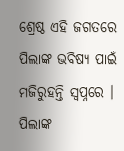ଶ୍ରେଷ୍ଠ ଏହି ଜଗତରେ
ପିଲାଙ୍କ ଭବିଷ୍ୟ ପାଇଁ
ମଜିରୁହନ୍ତି ସ୍ୱପ୍ନରେ ।
ପିଲାଙ୍କ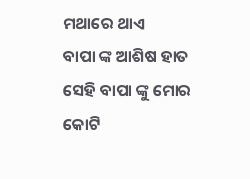ମଥାରେ ଥାଏ
ବାପା ଙ୍କ ଆଶିଷ ହାତ
ସେହି ବାପା ଙ୍କୁ ମୋର
କୋଟି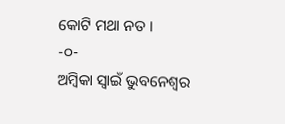କୋଟି ମଥା ନତ ।
-୦-
ଅମ୍ବିକା ସ୍ୱାଇଁ ଭୁବନେଶ୍ୱର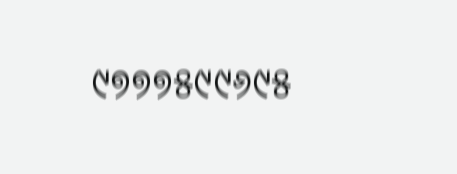୯୭୭୭୫୯୯୬୯୫